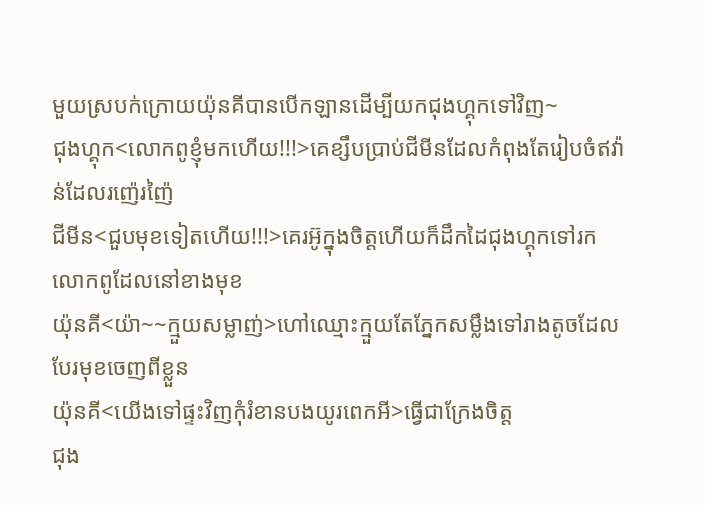មួយស្របក់ក្រោយយ៉ុនគីបានបើកឡានដើម្បីយកជុងហ្គុកទៅវិញ~
ជុងហ្គុក<លោកពូខ្ញុំមកហើយ!!!>គេខ្សឹបប្រាប់ជីមីនដែលកំពុងតែរៀបចំឥវ៉ាន់ដែលរញ៉េរញ៉ៃ
ជីមីន<ជួបមុខទៀតហើយ!!!>គេរអ៊ូក្នុងចិត្តហើយក៏ដឹកដៃជុងហ្គុកទៅរកលោកពូដែលនៅខាងមុខ
យ៉ុនគី<យ៉ា~~ក្មួយសម្លាញ់>ហៅឈ្មោះក្មួយតែភ្នែកសម្លឹងទៅរាងតូចដែលបែរមុខចេញពីខ្លួន
យ៉ុនគី<យើងទៅផ្ទះវិញកុំរំខានបងយូរពេកអី>ធ្វើជាក្រែងចិត្ត
ជុង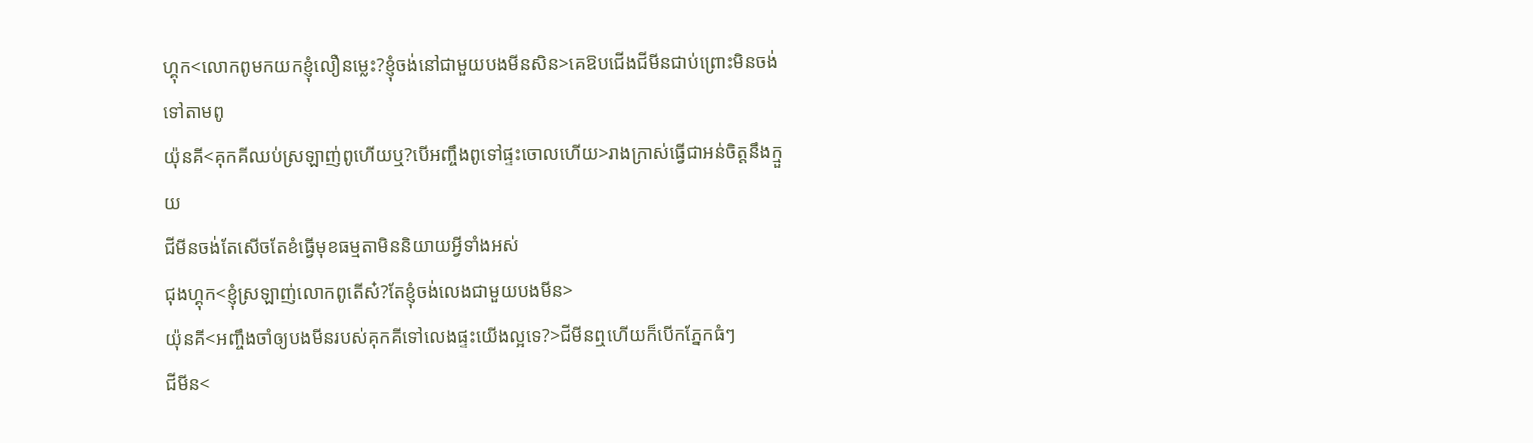ហ្គុក<លោកពូមកយកខ្ញុំលឿនម្លេះ?ខ្ញុំចង់នៅជាមួយបងមីនសិន>គេឱបជើងជីមីនជាប់ព្រោះមិនចង់ទៅតាមពូ
យ៉ុនគី<គុកគីឈប់ស្រឡាញ់ពូហើយឬ?បើអញ្ចឹងពូទៅផ្ទះចោលហើយ>រាងក្រាស់ធ្វើជាអន់ចិត្តនឹងក្មួយ
ជីមីនចង់តែសើចតែខំធ្វើមុខធម្មតាមិននិយាយអ្វីទាំងអស់
ជុងហ្គុក<ខ្ញុំស្រឡាញ់លោកពូតើស៎?តែខ្ញុំចង់លេងជាមួយបងមីន>
យ៉ុនគី<អញ្ចឹងចាំឲ្យបងមីនរបស់គុកគីទៅលេងផ្ទះយើងល្អទេ?>ជីមីនឮហើយក៏បើកភ្នែកធំៗ
ជីមីន<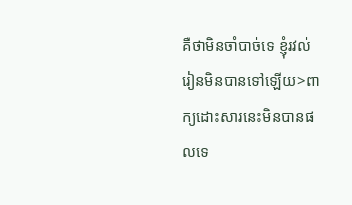គឺថាមិនចាំបាច់ទេ ខ្ញុំរវល់រៀនមិនបានទៅឡើយ>ពាក្យដោះសារនេះមិនបានផលទេ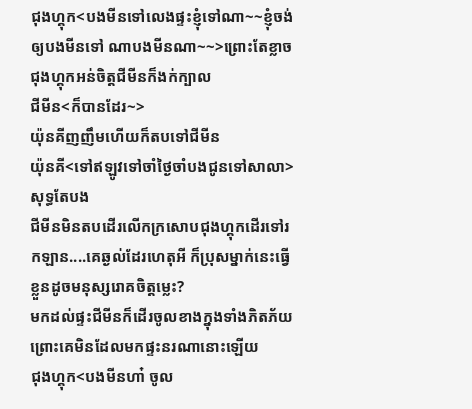ជុងហ្គុក<បងមីនទៅលេងផ្ទះខ្ញុំទៅណា~~ខ្ញុំចង់ឲ្យបងមីនទៅ ណាបងមីនណា~~>ព្រោះតែខ្លាចជុងហ្គុកអន់ចិត្តជីមីនក៏ងក់ក្បាល
ជីមីន<ក៏បានដែរ~>
យ៉ុនគីញញឹមហើយក៏តបទៅជីមីន
យ៉ុនគី<ទៅឥឡូវទៅចាំថ្ងៃចាំបងជូនទៅសាលា>សុទ្ធតែបង
ជីមីនមិនតបដើរលើកក្រសោបជុងហ្គុកដើរទៅរកឡាន....គេឆ្ងល់ដែរហេតុអី ក៏ប្រុសម្នាក់នេះធ្វើខ្លួនដូចមនុស្សរោគចិត្តម្លេះ?
មកដល់ផ្ទះជីមីនក៏ដើរចូលខាងក្នុងទាំងភិតភ័យព្រោះគេមិនដែលមកផ្ទះនរណានោះឡើយ
ជុងហ្គុក<បងមីនហា៎ ចូល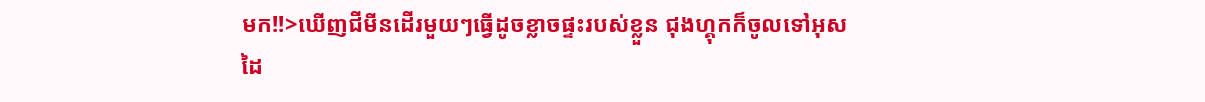មក!!>ឃើញជីមីនដើរមួយៗធ្វើដូចខ្លាចផ្ទះរបស់ខ្លួន ជុងហ្គុកក៏ចូលទៅអុសដៃ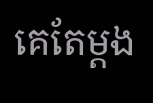គេតែម្ដង